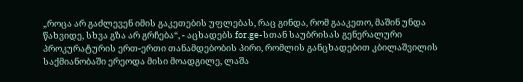„როცა არ გაძლევენ იმის გაკეთების უფლებას, რაც გინდა, რომ გააკეთო, მაშინ უნდა წახვიდე, სხვა გზა არ გრჩება“, - აცხადებს for.ge-სთან საუბრისას გენერალური პროკურატურის ერთ-ერთი თანამდებობის პირი, რომლის განცხადებით კბილაშვილის საქმიანობაში ერეოდა მისი მოადგილე, ლაშა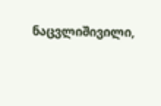ნაცვლიშივილი,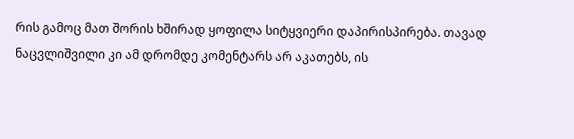რის გამოც მათ შორის ხშირად ყოფილა სიტყვიერი დაპირისპირება. თავად ნაცვლიშვილი კი ამ დრომდე კომენტარს არ აკათებს, ის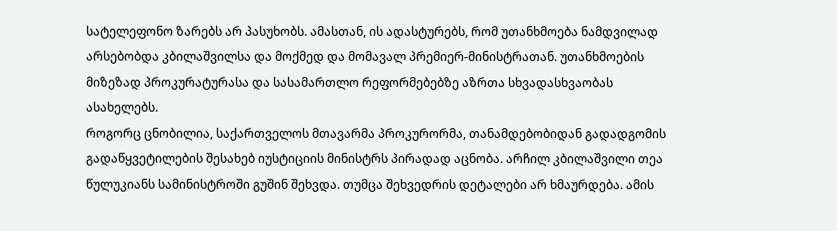სატელეფონო ზარებს არ პასუხობს. ამასთან, ის ადასტურებს, რომ უთანხმოება ნამდვილად არსებობდა კბილაშვილსა და მოქმედ და მომავალ პრემიერ-მინისტრათან. უთანხმოების მიზეზად პროკურატურასა და სასამართლო რეფორმებებზე აზრთა სხვადასხვაობას ასახელებს.
როგორც ცნობილია, საქართველოს მთავარმა პროკურორმა, თანამდებობიდან გადადგომის გადაწყვეტილების შესახებ იუსტიციის მინისტრს პირადად აცნობა. არჩილ კბილაშვილი თეა წულუკიანს სამინისტროში გუშინ შეხვდა. თუმცა შეხვედრის დეტალები არ ხმაურდება. ამის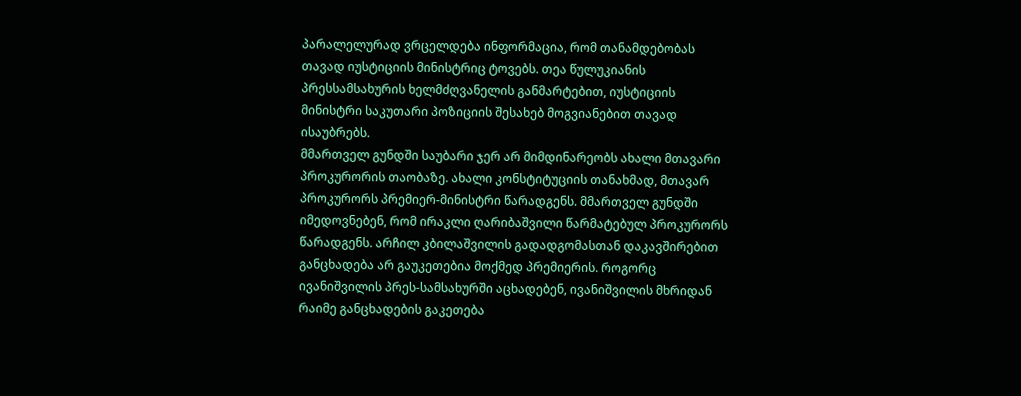პარალელურად ვრცელდება ინფორმაცია, რომ თანამდებობას თავად იუსტიციის მინისტრიც ტოვებს. თეა წულუკიანის პრესსამსახურის ხელმძღვანელის განმარტებით, იუსტიციის მინისტრი საკუთარი პოზიციის შესახებ მოგვიანებით თავად ისაუბრებს.
მმართველ გუნდში საუბარი ჯერ არ მიმდინარეობს ახალი მთავარი პროკურორის თაობაზე. ახალი კონსტიტუციის თანახმად, მთავარ პროკურორს პრემიერ-მინისტრი წარადგენს. მმართველ გუნდში იმედოვნებენ, რომ ირაკლი ღარიბაშვილი წარმატებულ პროკურორს წარადგენს. არჩილ კბილაშვილის გადადგომასთან დაკავშირებით განცხადება არ გაუკეთებია მოქმედ პრემიერის. როგორც ივანიშვილის პრეს-სამსახურში აცხადებენ, ივანიშვილის მხრიდან რაიმე განცხადების გაკეთება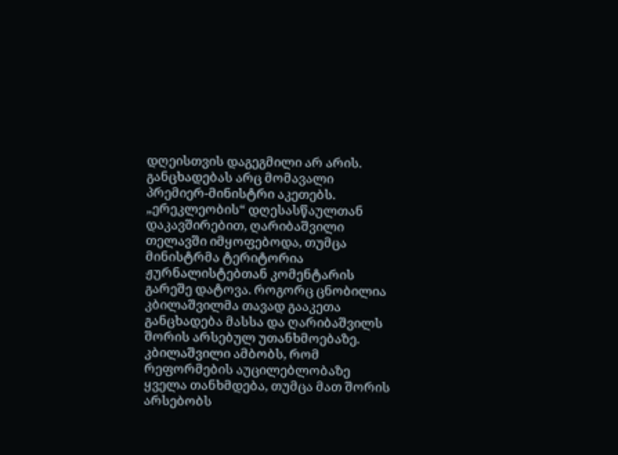დღეისთვის დაგეგმილი არ არის.
განცხადებას არც მომავალი პრემიერ-მინისტრი აკეთებს. „ერეკლეობის“ დღესასწაულთან დაკავშირებით, ღარიბაშვილი თელავში იმყოფებოდა, თუმცა მინისტრმა ტერიტორია ჟურნალისტებთან კომენტარის გარეშე დატოვა. როგორც ცნობილია კბილაშვილმა თავად გააკეთა განცხადება მასსა და ღარიბაშვილს შორის არსებულ უთანხმოებაზე. კბილაშვილი ამბობს, რომ რეფორმების აუცილებლობაზე ყველა თანხმდება, თუმცა მათ შორის არსებობს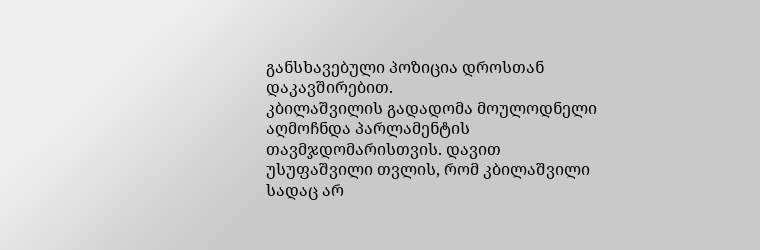განსხავებული პოზიცია დროსთან დაკავშირებით.
კბილაშვილის გადადომა მოულოდნელი აღმოჩნდა პარლამენტის თავმჯდომარისთვის. დავით უსუფაშვილი თვლის, რომ კბილაშვილი სადაც არ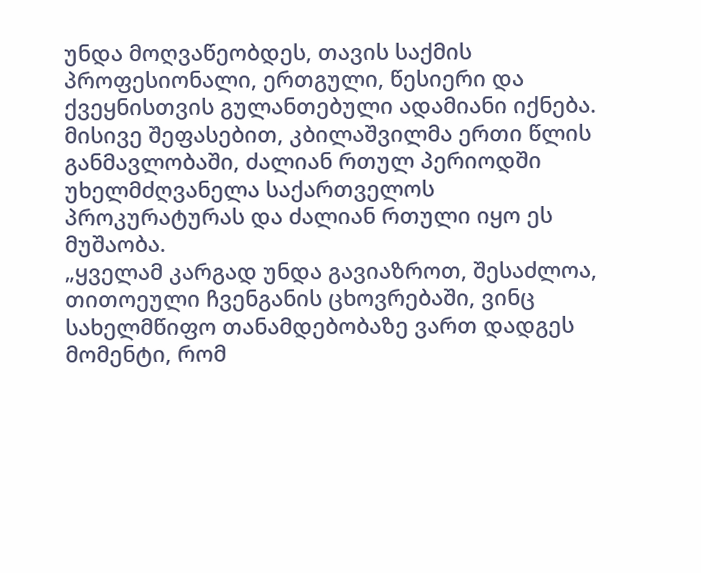უნდა მოღვაწეობდეს, თავის საქმის პროფესიონალი, ერთგული, წესიერი და ქვეყნისთვის გულანთებული ადამიანი იქნება. მისივე შეფასებით, კბილაშვილმა ერთი წლის განმავლობაში, ძალიან რთულ პერიოდში უხელმძღვანელა საქართველოს პროკურატურას და ძალიან რთული იყო ეს მუშაობა.
„ყველამ კარგად უნდა გავიაზროთ, შესაძლოა, თითოეული ჩვენგანის ცხოვრებაში, ვინც სახელმწიფო თანამდებობაზე ვართ დადგეს მომენტი, რომ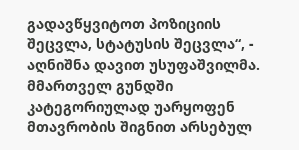გადავწყვიტოთ პოზიციის შეცვლა, სტატუსის შეცვლა“, - აღნიშნა დავით უსუფაშვილმა.
მმართველ გუნდში კატეგორიულად უარყოფენ მთავრობის შიგნით არსებულ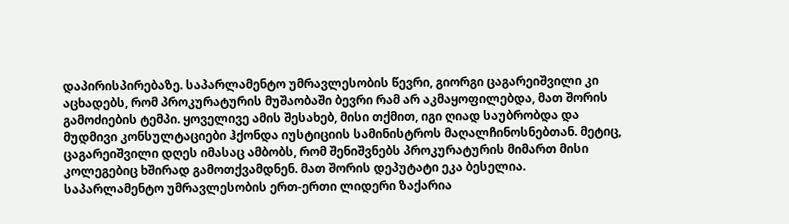დაპირისპირებაზე. საპარლამენტო უმრავლესობის წევრი, გიორგი ცაგარეიშვილი კი აცხადებს, რომ პროკურატურის მუშაობაში ბევრი რამ არ აკმაყოფილებდა, მათ შორის გამოძიების ტემპი. ყოველივე ამის შესახებ, მისი თქმით, იგი ღიად საუბრობდა და მუდმივი კონსულტაციები ჰქონდა იუსტიციის სამინისტროს მაღალჩინოსნებთან. მეტიც, ცაგარეიშვილი დღეს იმასაც ამბობს, რომ შენიშვნებს პროკურატურის მიმართ მისი კოლეგებიც ხშირად გამოთქვამდნენ. მათ შორის დეპუტატი ეკა ბესელია.
საპარლამენტო უმრავლესობის ერთ-ერთი ლიდერი ზაქარია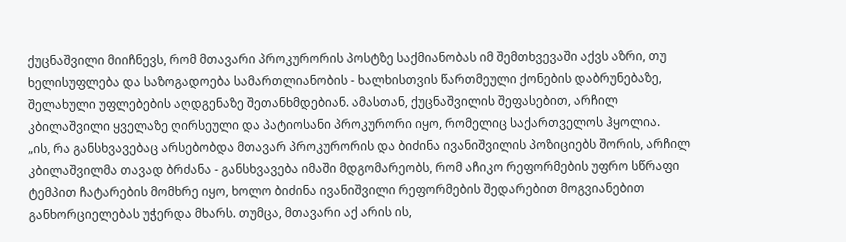ქუცნაშვილი მიიჩნევს, რომ მთავარი პროკურორის პოსტზე საქმიანობას იმ შემთხვევაში აქვს აზრი, თუ ხელისუფლება და საზოგადოება სამართლიანობის - ხალხისთვის წართმეული ქონების დაბრუნებაზე, შელახული უფლებების აღდგენაზე შეთანხმდებიან. ამასთან, ქუცნაშვილის შეფასებით, არჩილ კბილაშვილი ყველაზე ღირსეული და პატიოსანი პროკურორი იყო, რომელიც საქართველოს ჰყოლია.
„ის, რა განსხვავებაც არსებობდა მთავარ პროკურორის და ბიძინა ივანიშვილის პოზიციებს შორის, არჩილ კბილაშვილმა თავად ბრძანა - განსხვავება იმაში მდგომარეობს, რომ აჩიკო რეფორმების უფრო სწრაფი ტემპით ჩატარების მომხრე იყო, ხოლო ბიძინა ივანიშვილი რეფორმების შედარებით მოგვიანებით განხორციელებას უჭერდა მხარს. თუმცა, მთავარი აქ არის ის,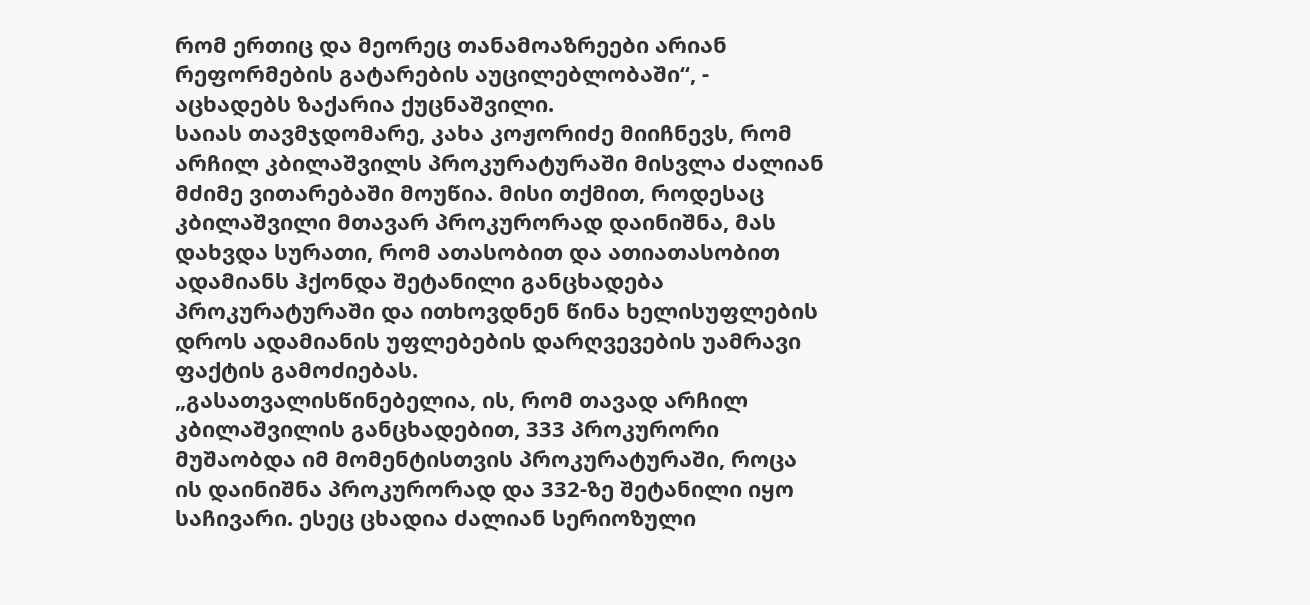რომ ერთიც და მეორეც თანამოაზრეები არიან რეფორმების გატარების აუცილებლობაში“, - აცხადებს ზაქარია ქუცნაშვილი.
საიას თავმჯდომარე, კახა კოჟორიძე მიიჩნევს, რომ არჩილ კბილაშვილს პროკურატურაში მისვლა ძალიან მძიმე ვითარებაში მოუწია. მისი თქმით, როდესაც კბილაშვილი მთავარ პროკურორად დაინიშნა, მას დახვდა სურათი, რომ ათასობით და ათიათასობით ადამიანს ჰქონდა შეტანილი განცხადება პროკურატურაში და ითხოვდნენ წინა ხელისუფლების დროს ადამიანის უფლებების დარღვევების უამრავი ფაქტის გამოძიებას.
„გასათვალისწინებელია, ის, რომ თავად არჩილ კბილაშვილის განცხადებით, 333 პროკურორი მუშაობდა იმ მომენტისთვის პროკურატურაში, როცა ის დაინიშნა პროკურორად და 332-ზე შეტანილი იყო საჩივარი. ესეც ცხადია ძალიან სერიოზული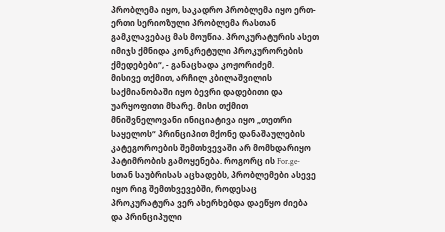პრობლემა იყო, საკადრო პრობლემა იყო ერთ-ერთი სერიოზული პრობლემა რასთან გამკლავებაც მას მოუწია. პროკურატურის ასეთ იმიჯს ქმნიდა კონკრეტული პროკურორების ქმედებები“, - განაცხადა კოჟორიძემ.
მისივე თქმით, არჩილ კბილაშვილის საქმიანობაში იყო ბევრი დადებითი და უარყოფითი მხარე. მისი თქმით მნიშვნელოვანი ინიციატივა იყო „თეთრი საყელოს“ პრინციპით მქონე დანაშაულების კატეგოროების შემთხვევაში არ მომხდარიყო პატიმრობის გამოყენება. როგორც ის For.ge-სთან საუბრისას აცხადებს, პრობლემები ასევე იყო რიგ შემთხვევებში, როდესაც პროკურატურა ვერ ახერხებდა დაეწყო ძიება და პრინციპული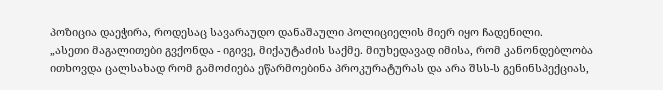პოზიცია დაეჭირა, როდესაც სავარაუდო დანაშაული პოლიციელის მიერ იყო ჩადენილი.
„ასეთი მაგალითები გვქონდა - იგივე, მიქაუტაძის საქმე. მიუხედავად იმისა, რომ კანონდებლობა ითხოვდა ცალსახად რომ გამოძიება ეწარმოებინა პროკურატურას და არა შსს-ს გენინსპექციას,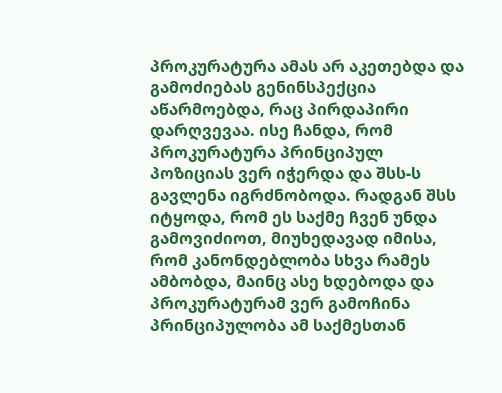პროკურატურა ამას არ აკეთებდა და გამოძიებას გენინსპექცია აწარმოებდა, რაც პირდაპირი დარღვევაა. ისე ჩანდა, რომ პროკურატურა პრინციპულ პოზიციას ვერ იჭერდა და შსს-ს გავლენა იგრძნობოდა. რადგან შსს იტყოდა, რომ ეს საქმე ჩვენ უნდა გამოვიძიოთ, მიუხედავად იმისა, რომ კანონდებლობა სხვა რამეს ამბობდა, მაინც ასე ხდებოდა და პროკურატურამ ვერ გამოჩინა პრინციპულობა ამ საქმესთან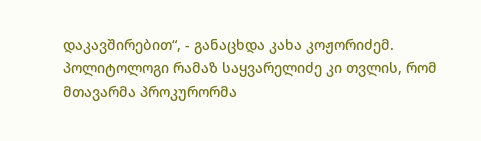დაკავშირებით“, - განაცხდა კახა კოჟორიძემ.
პოლიტოლოგი რამაზ საყვარელიძე კი თვლის, რომ მთავარმა პროკურორმა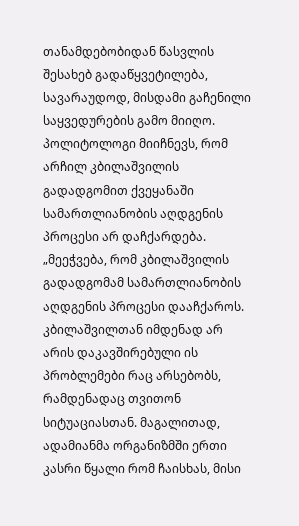თანამდებობიდან წასვლის შესახებ გადაწყვეტილება, სავარაუდოდ, მისდამი გაჩენილი საყვედურების გამო მიიღო. პოლიტოლოგი მიიჩნევს, რომ არჩილ კბილაშვილის გადადგომით ქვეყანაში სამართლიანობის აღდგენის პროცესი არ დაჩქარდება.
„მეეჭვება, რომ კბილაშვილის გადადგომამ სამართლიანობის აღდგენის პროცესი დააჩქაროს. კბილაშვილთან იმდენად არ არის დაკავშირებული ის პრობლემები რაც არსებობს, რამდენადაც თვითონ სიტუაციასთან. მაგალითად, ადამიანმა ორგანიზმში ერთი კასრი წყალი რომ ჩაისხას, მისი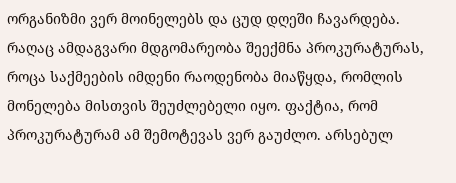ორგანიზმი ვერ მოინელებს და ცუდ დღეში ჩავარდება. რაღაც ამდაგვარი მდგომარეობა შეექმნა პროკურატურას, როცა საქმეების იმდენი რაოდენობა მიაწყდა, რომლის მონელება მისთვის შეუძლებელი იყო. ფაქტია, რომ პროკურატურამ ამ შემოტევას ვერ გაუძლო. არსებულ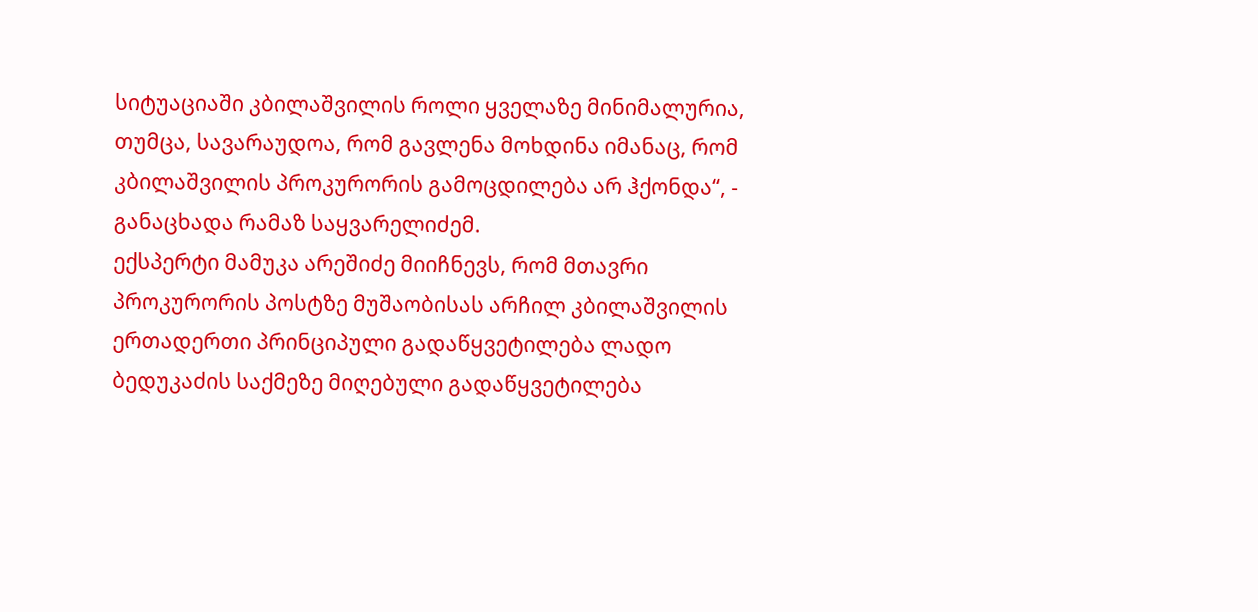სიტუაციაში კბილაშვილის როლი ყველაზე მინიმალურია, თუმცა, სავარაუდოა, რომ გავლენა მოხდინა იმანაც, რომ კბილაშვილის პროკურორის გამოცდილება არ ჰქონდა“, - განაცხადა რამაზ საყვარელიძემ.
ექსპერტი მამუკა არეშიძე მიიჩნევს, რომ მთავრი პროკურორის პოსტზე მუშაობისას არჩილ კბილაშვილის ერთადერთი პრინციპული გადაწყვეტილება ლადო ბედუკაძის საქმეზე მიღებული გადაწყვეტილება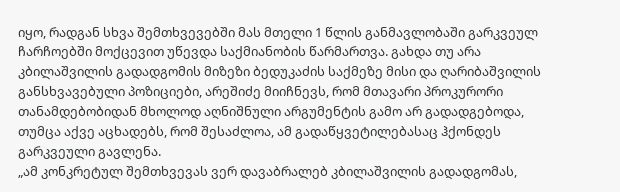იყო, რადგან სხვა შემთხვევებში მას მთელი 1 წლის განმავლობაში გარკვეულ ჩარჩოებში მოქცევით უწევდა საქმიანობის წარმართვა. გახდა თუ არა კბილაშვილის გადადგომის მიზეზი ბედუკაძის საქმეზე მისი და ღარიბაშვილის განსხვავებული პოზიციები, არეშიძე მიიჩნევს, რომ მთავარი პროკურორი თანამდებობიდან მხოლოდ აღნიშნული არგუმენტის გამო არ გადადგებოდა, თუმცა აქვე აცხადებს, რომ შესაძლოა, ამ გადაწყვეტილებასაც ჰქონდეს გარკვეული გავლენა.
„ამ კონკრეტულ შემთხვევას ვერ დავაბრალებ კბილაშვილის გადადგომას,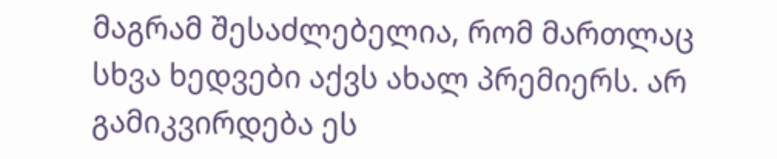მაგრამ შესაძლებელია, რომ მართლაც სხვა ხედვები აქვს ახალ პრემიერს. არ გამიკვირდება ეს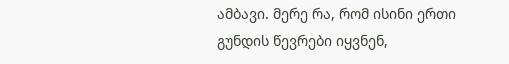ამბავი. მერე რა, რომ ისინი ერთი გუნდის წევრები იყვნენ,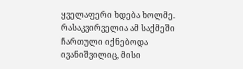ყველაფერი ხდება ხოლმე. რასაკვირველია ამ საქმეში ჩართული იქნებოდა ივანიშვილიც, მისი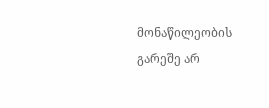მონაწილეობის გარეშე არ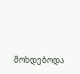მოხდებოდა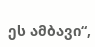ეს ამბავი“,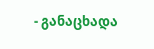- განაცხადა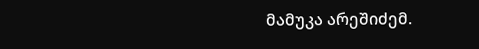მამუკა არეშიძემ.